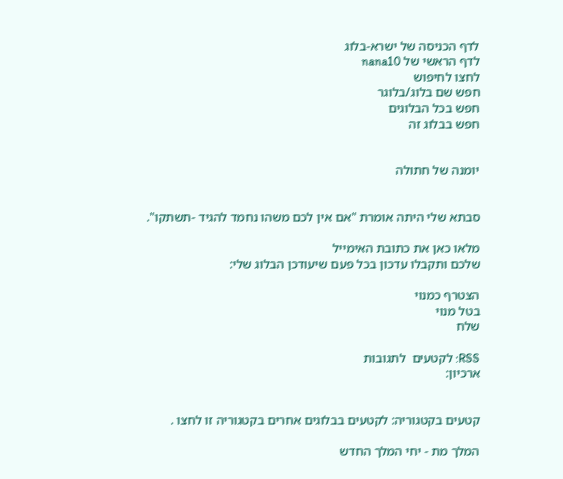לדף הכניסה של ישרא-בלוג
לדף הראשי של nana10
לחצו לחיפוש
חפש שם בלוג/בלוגר
חפש בכל הבלוגים
חפש בבלוג זה


יומנה של חתולה


סבתא שלי היתה אומרת "אם אין לכם משהו נחמד להגיד -תשתקו".

מלאו כאן את כתובת האימייל
שלכם ותקבלו עדכון בכל פעם שיעודכן הבלוג שלי:

הצטרף כמנוי
בטל מנוי
שלח

RSS: לקטעים  לתגובות
ארכיון:


קטעים בקטגוריה: לקטעים בבלוגים אחרים בקטגוריה זו לחצו .

המלך מת - יחי המלך החדש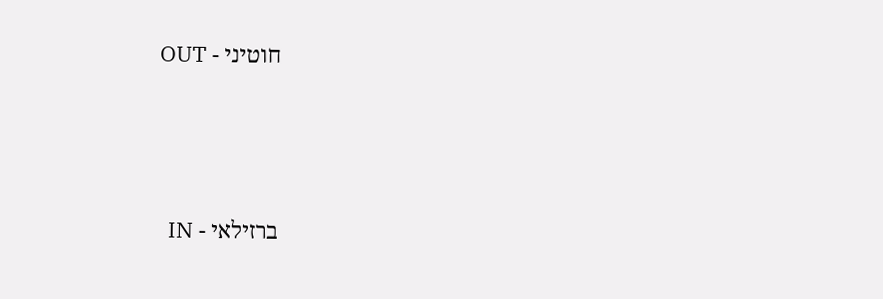חוטיני - OUT



ברזילאי - IN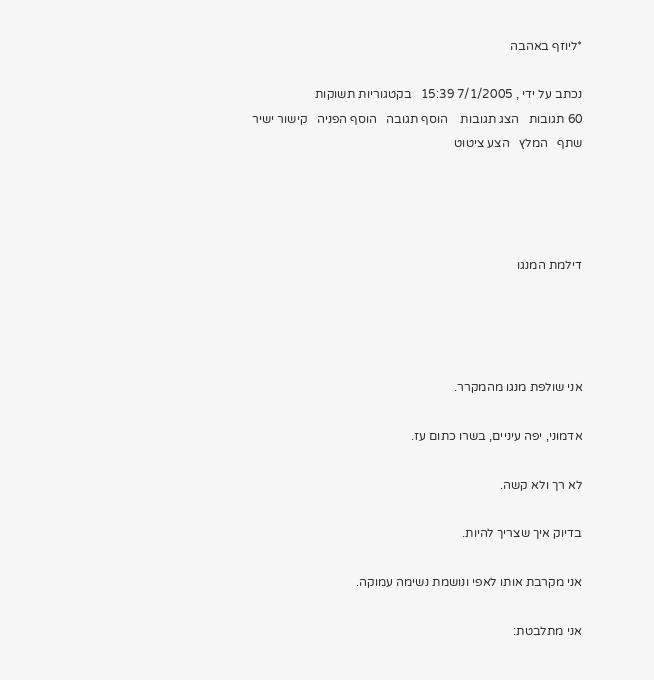*ליוזף באהבה

נכתב על ידי , 7/1/2005 15:39   בקטגוריות תשוקות
60 תגובות   הצג תגובות    הוסף תגובה   הוסף הפניה   קישור ישיר   שתף   המלץ   הצע ציטוט




דילמת המנגו




אני שולפת מנגו מהמקרר.

אדמוני, יפה עיניים, בשרו כתום עז.

לא רך ולא קשה.

בדיוק איך שצריך להיות.

אני מקרבת אותו לאפי ונושמת נשימה עמוקה.

אני מתלבטת: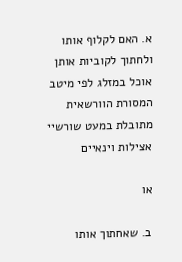א. האם לקלוף אותו ולחתוך לקוביות אותן אוכל במזלג לפי מיטב המסורת הוורשאית מתובלת במעט שורשיי אצילות וינאיים

או

ב. שאחתוך אותו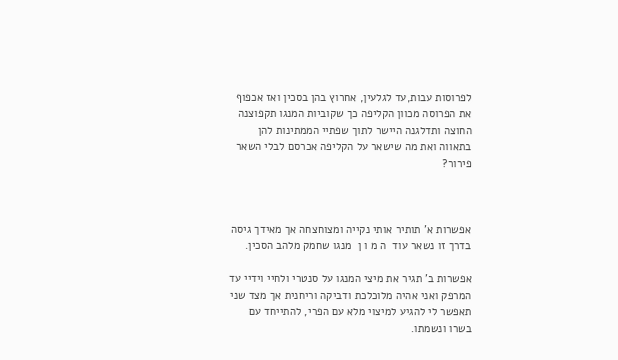לפרוסות עבות,עד לגלעין, אחרוץ בהן בסכין ואז אכפוף את הפרוסה מכוון הקליפה כך שקוביות המנגו תקפוצנה החוצה ותדלגנה היישר לתוך שפתיי הממתינות להן בתאווה ואת מה שישאר על הקליפה אכרסם לבלי השאר פירור?



אפשרות א' תותיר אותי נקייה ומצוחצחה אך מאידך גיסה בדרך זו נשאר עוד  ה מ ו ן  מנגו שחמק מלהב הסכין.

אפשרות ב' תגיר את מיצי המנגו על סנטרי ולחיי וידיי עד המרפק ואני אהיה מלוכלכת ודביקה וריחנית אך מצד שני תאפשר לי להגיע למיצוי מלא עם הפרי, להתייחד עם בשרו ונשמתו.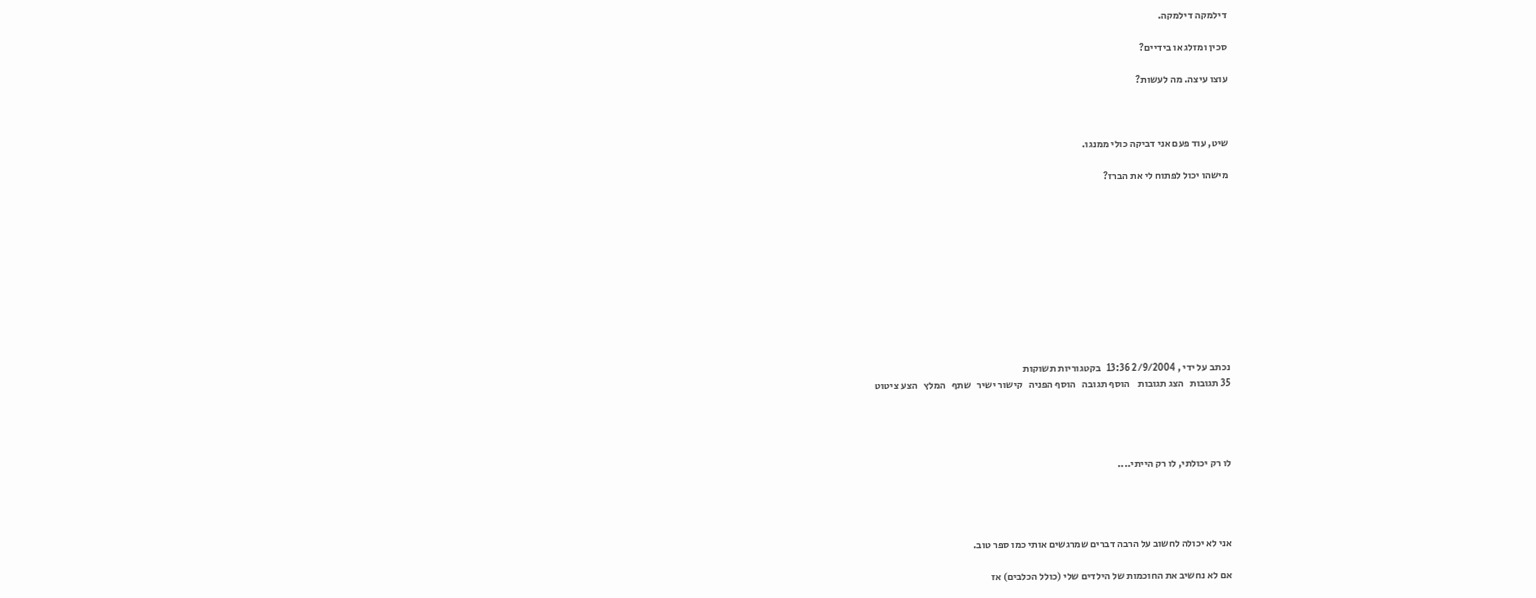דילמקה דילמקה.

סכין ומזלג או בידיים?

עוצו עיצה. מה לעשות?



שיט, עוד פעם אני דביקה כולי ממנגו.

מישהו יכול לפתוח לי את הברז?











נכתב על ידי , 2/9/2004 13:36   בקטגוריות תשוקות
35 תגובות   הצג תגובות    הוסף תגובה   הוסף הפניה   קישור ישיר   שתף   המלץ   הצע ציטוט




לו רק יכולתי, לו רק הייתי....




אני לא יכולה לחשוב על הרבה דברים שמרגשים אותי כמו ספר טוב.

אם לא נחשיב את החוכמות של הילדים שלי (כולל הכלבים) אז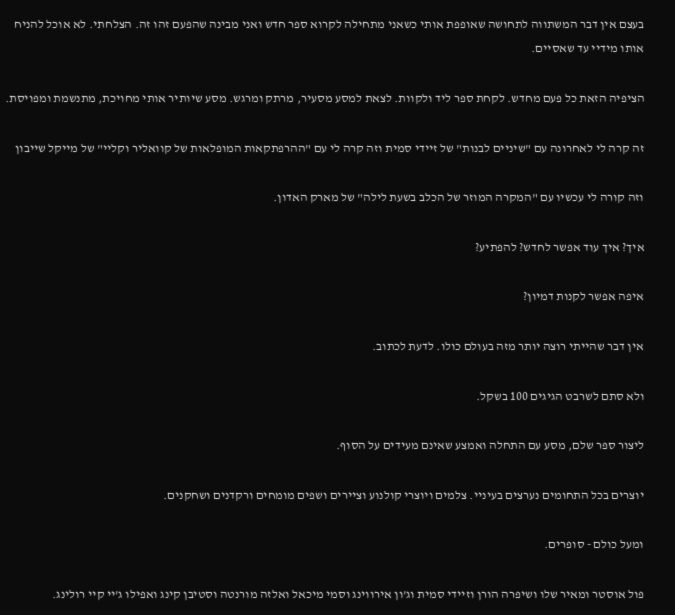בעצם אין דבר המשתווה לתחושה שאופפת אותי כשאני מתחילה לקרוא ספר חדש ואני מבינה שהפעם זהו זה. הצלחתי. לא אוכל להניח אותו מידיי עד שאסיים.

הציפיה הזאת כל פעם מחדש. לקחת ספר ליד ולקוות. לצאת למסע מסעיר, מרתק ומרגש. מסע שיותיר אותי מחויכת, מתנשמת ומפויסת.

זה קרה לי לאחרונה עם "שיניים לבנות" של זיידי סמית וזה קרה לי עם "ההרפתקאות המופלאות של קוואליר וקליי" של מייקל שייבון

וזה קורה לי עכשיו עם "המקרה המוזר של הכלב בשעת לילה" של מארק האדון.

איך? איך עוד אפשר לחדש? להפתיע?

איפה אפשר לקנות דמיון?

אין דבר שהייתי רוצה יותר מזה בעולם כולו. לדעת לכתוב.

ולא סתם לשרבט הגיגים 100 בשקל.

ליצור ספר שלם, מסע עם התחלה ואמצע שאינם מעידים על הסוף.

יוצרים בכל התחומים נערצים בעיניי. צלמים ויוצרי קולנוע וציירים ושפים מומחים ורקדנים ושחקנים.

ומעל כולם - סופרים.

פול אוסטר ומאיר שלו ושיפרה הורן וזיידי סמית וג'ון אירווינג וסמי מיכאל ואלזה מורנטה וסטיבן קינג ואפילו ג'יי קיי רולינג.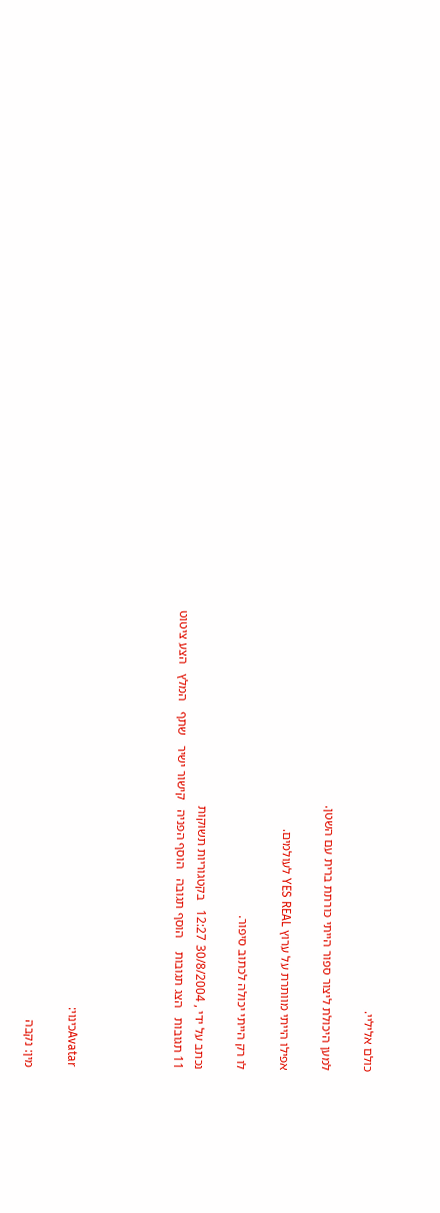כולם אליליי.

למען היכולת ליצור ספור הייתי כורתת ברית עם השטן.

אפילו הייתי מוותרת על ערוץ YES REAL לעולמים.

לו רק הייתי יכולה לכתוב סיפור.

נכתב על ידי , 30/8/2004 12:27   בקטגוריות תשוקות
11 תגובות   הצג תגובות    הוסף תגובה   הוסף הפניה   קישור ישיר   שתף   המלץ   הצע ציטוט




Avatarכינוי:

מין: נקבה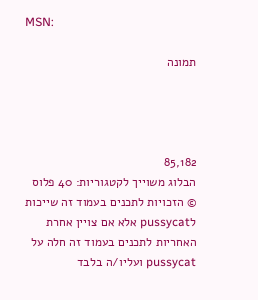MSN:

תמונה




85,182
הבלוג משוייך לקטגוריות: 40 פלוס
© הזכויות לתכנים בעמוד זה שייכות לpussycat אלא אם צויין אחרת
האחריות לתכנים בעמוד זה חלה על pussycat ועליו/ה בלבד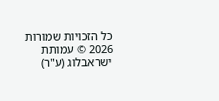כל הזכויות שמורות 2026 © עמותת ישראבלוג (ע"ר)